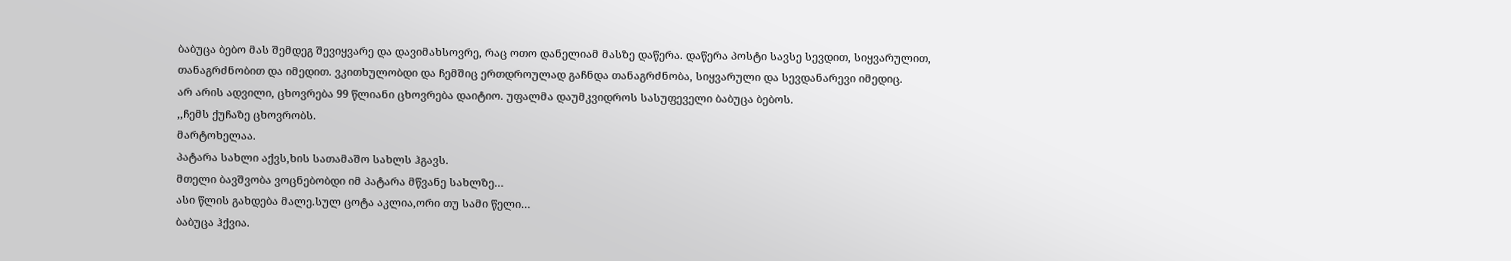ბაბუცა ბებო მას შემდეგ შევიყვარე და დავიმახსოვრე, რაც ოთო დანელიამ მასზე დაწერა. დაწერა პოსტი სავსე სევდით, სიყვარულით, თანაგრძნობით და იმედით. ვკითხულობდი და ჩემშიც ერთდროულად გაჩნდა თანაგრძნობა, სიყვარული და სევდანარევი იმედიც.
არ არის ადვილი, ცხოვრება 99 წლიანი ცხოვრება დაიტიო. უფალმა დაუმკვიდროს სასუფეველი ბაბუცა ბებოს.
,,ჩემს ქუჩაზე ცხოვრობს.
მარტოხელაა.
პატარა სახლი აქვს,ხის სათამაშო სახლს ჰგავს.
მთელი ბავშვობა ვოცნებობდი იმ პატარა მწვანე სახლზე…
ასი წლის გახდება მალე.სულ ცოტა აკლია,ორი თუ სამი წელი…
ბაბუცა ჰქვია.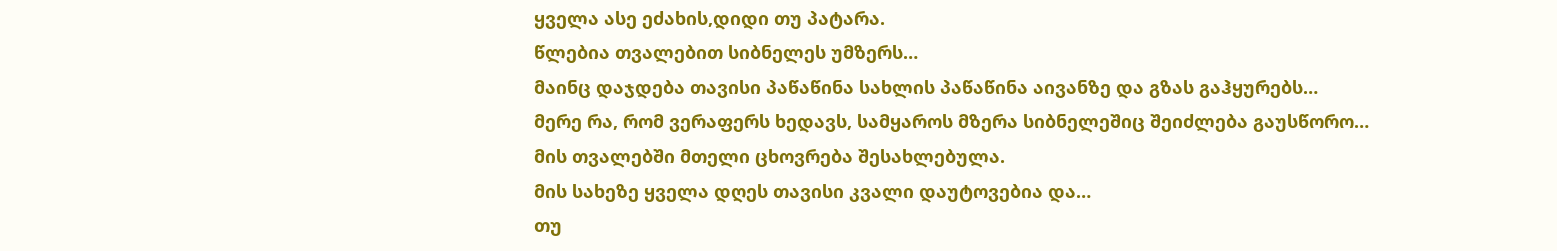ყველა ასე ეძახის,დიდი თუ პატარა.
წლებია თვალებით სიბნელეს უმზერს…
მაინც დაჯდება თავისი პაწაწინა სახლის პაწაწინა აივანზე და გზას გაჰყურებს…
მერე რა, რომ ვერაფერს ხედავს, სამყაროს მზერა სიბნელეშიც შეიძლება გაუსწორო…
მის თვალებში მთელი ცხოვრება შესახლებულა.
მის სახეზე ყველა დღეს თავისი კვალი დაუტოვებია და…
თუ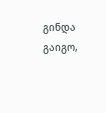გინდა გაიგო,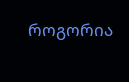როგორია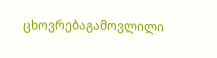ცხოვრებაგამოვლილი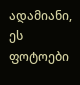ადამიანი, ეს ფოტოები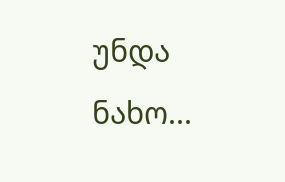უნდა ნახო...